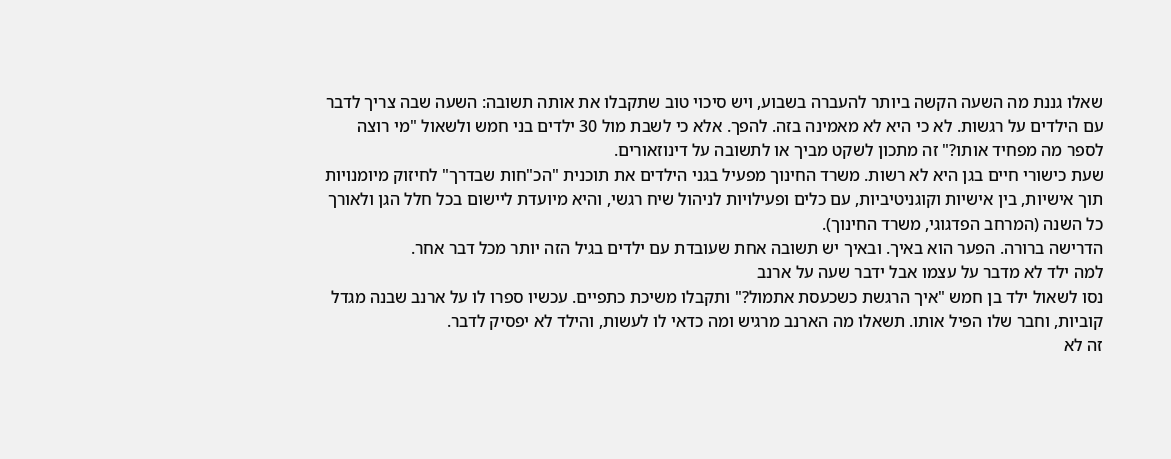שאלו גננת מה השעה הקשה ביותר להעברה בשבוע, ויש סיכוי טוב שתקבלו את אותה תשובה: השעה שבה צריך לדבר עם הילדים על רגשות. לא כי היא לא מאמינה בזה. להפך. אלא כי לשבת מול 30 ילדים בני חמש ולשאול "מי רוצה לספר מה מפחיד אותו?" זה מתכון לשקט מביך או לתשובה על דינוזאורים.
שעת כישורי חיים בגן היא לא רשות. משרד החינוך מפעיל בגני הילדים את תוכנית "הכ"חות שבדרך" לחיזוק מיומנויות תוך אישיות, בין אישיות וקוגניטיביות, עם כלים ופעילויות לניהול שיח רגשי, והיא מיועדת ליישום בכל חלל הגן ולאורך כל השנה (המרחב הפדגוגי, משרד החינוך).
הדרישה ברורה. הפער הוא באיך. ובאיך יש תשובה אחת שעובדת עם ילדים בגיל הזה יותר מכל דבר אחר.
למה ילד לא מדבר על עצמו אבל ידבר שעה על ארנב
נסו לשאול ילד בן חמש "איך הרגשת כשכעסת אתמול?" ותקבלו משיכת כתפיים. עכשיו ספרו לו על ארנב שבנה מגדל קוביות, וחבר שלו הפיל אותו. תשאלו מה הארנב מרגיש ומה כדאי לו לעשות, והילד לא יפסיק לדבר.
זה לא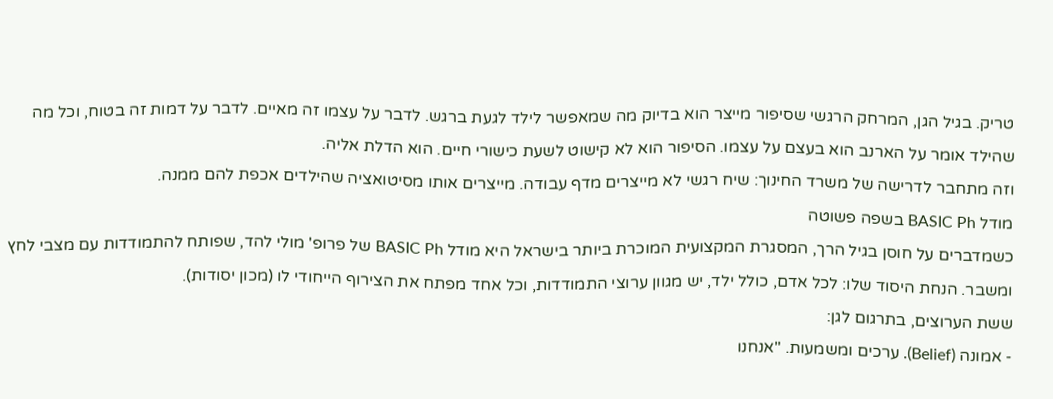טריק. בגיל הגן, המרחק הרגשי שסיפור מייצר הוא בדיוק מה שמאפשר לילד לגעת ברגש. לדבר על עצמו זה מאיים. לדבר על דמות זה בטוח, וכל מה שהילד אומר על הארנב הוא בעצם על עצמו. הסיפור הוא לא קישוט לשעת כישורי חיים. הוא הדלת אליה.
וזה מתחבר לדרישה של משרד החינוך: שיח רגשי לא מייצרים מדף עבודה. מייצרים אותו מסיטואציה שהילדים אכפת להם ממנה.
מודל BASIC Ph בשפה פשוטה
כשמדברים על חוסן בגיל הרך, המסגרת המקצועית המוכרת ביותר בישראל היא מודל BASIC Ph של פרופ' מולי להד, שפותח להתמודדות עם מצבי לחץ ומשבר. הנחת היסוד שלו: לכל אדם, כולל ילד, יש מגוון ערוצי התמודדות, וכל אחד מפתח את הצירוף הייחודי לו (מכון יסודות).
ששת הערוצים, בתרגום לגן:
- אמונה (Belief). ערכים ומשמעות. "אנחנו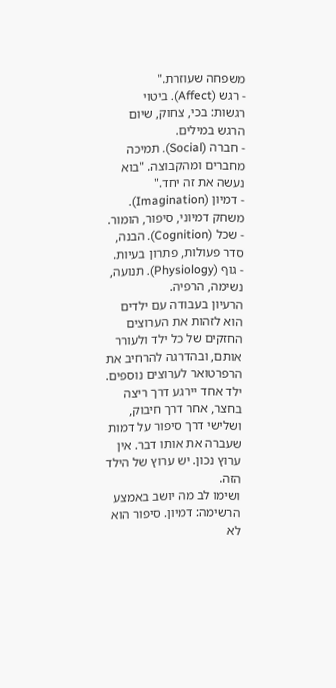משפחה שעוזרת."
- רגש (Affect). ביטוי רגשות: בכי, צחוק, שיום הרגש במילים.
- חברה (Social). תמיכה מחברים ומהקבוצה. "בוא נעשה את זה יחד."
- דמיון (Imagination). משחק דמיוני, סיפור, הומור.
- שכל (Cognition). הבנה, סדר פעולות, פתרון בעיות.
- גוף (Physiology). תנועה, נשימה, הרפיה.
הרעיון בעבודה עם ילדים הוא לזהות את הערוצים החזקים של כל ילד ולעורר אותם, ובהדרגה להרחיב את הרפרטואר לערוצים נוספים. ילד אחד יירגע דרך ריצה בחצר, אחר דרך חיבוק, ושלישי דרך סיפור על דמות שעברה את אותו דבר. אין ערוץ נכון. יש ערוץ של הילד הזה.
ושימו לב מה יושב באמצע הרשימה: דמיון. סיפור הוא לא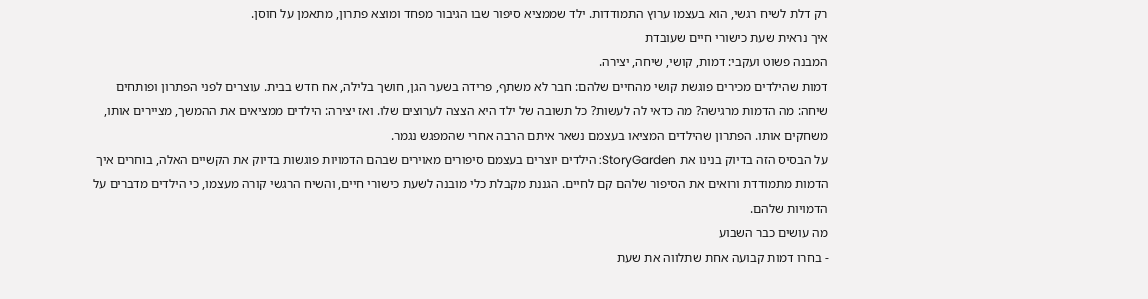רק דלת לשיח רגשי, הוא בעצמו ערוץ התמודדות. ילד שממציא סיפור שבו הגיבור מפחד ומוצא פתרון, מתאמן על חוסן.
איך נראית שעת כישורי חיים שעובדת
המבנה פשוט ועקבי: דמות, קושי, שיחה, יצירה.
דמות שהילדים מכירים פוגשת קושי מהחיים שלהם: חבר לא משתף, פרידה בשער הגן, חושך בלילה, אח חדש בבית. עוצרים לפני הפתרון ופותחים שיחה: מה הדמות מרגישה? מה כדאי לה לעשות? כל תשובה של ילד היא הצצה לערוצים שלו. ואז יצירה: הילדים ממציאים את ההמשך, מציירים אותו, משחקים אותו. הפתרון שהילדים המציאו בעצמם נשאר איתם הרבה אחרי שהמפגש נגמר.
על הבסיס הזה בדיוק בנינו את StoryGarden: הילדים יוצרים בעצמם סיפורים מאוירים שבהם הדמויות פוגשות בדיוק את הקשיים האלה, בוחרים איך הדמות מתמודדת ורואים את הסיפור שלהם קם לחיים. הגננת מקבלת כלי מובנה לשעת כישורי חיים, והשיח הרגשי קורה מעצמו, כי הילדים מדברים על הדמויות שלהם.
מה עושים כבר השבוע
- בחרו דמות קבועה אחת שתלווה את שעת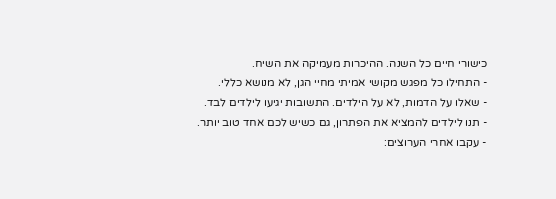כישורי חיים כל השנה. ההיכרות מעמיקה את השיח.
- התחילו כל מפגש מקושי אמיתי מחיי הגן, לא מנושא כללי.
- שאלו על הדמות, לא על הילדים. התשובות יגיעו לילדים לבד.
- תנו לילדים להמציא את הפתרון, גם כשיש לכם אחד טוב יותר.
- עקבו אחרי הערוצים: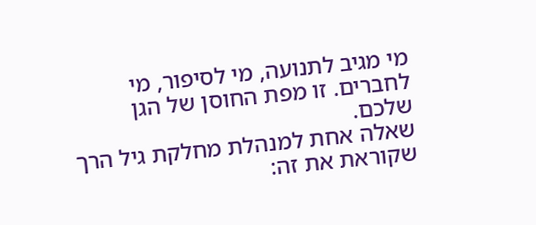מי מגיב לתנועה, מי לסיפור, מי לחברים. זו מפת החוסן של הגן שלכם.
שאלה אחת למנהלת מחלקת גיל הרך שקוראת את זה: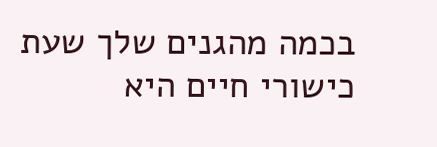בכמה מהגנים שלך שעת כישורי חיים היא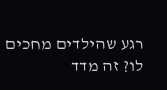רגע שהילדים מחכים לו? זה מדד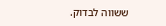ששווה לבדוק.